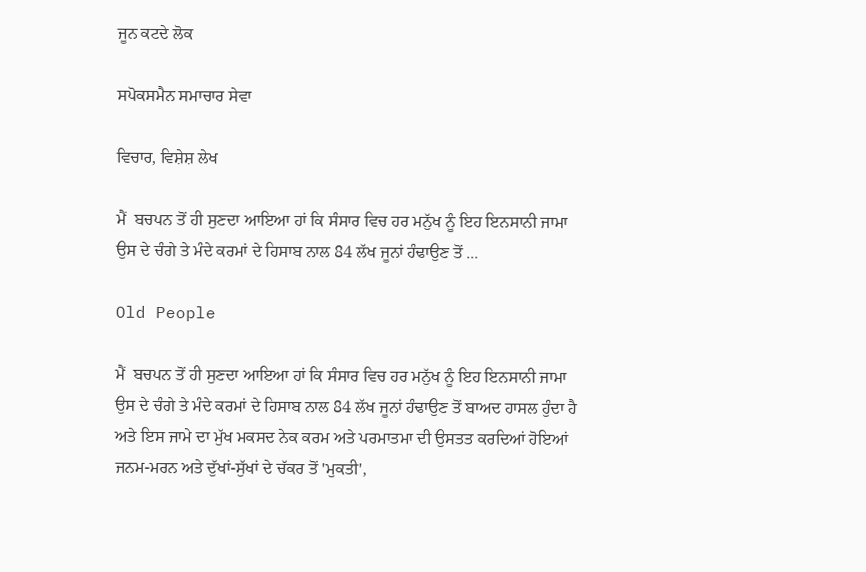ਜੂਨ ਕਟਦੇ ਲੋਕ

ਸਪੋਕਸਮੈਨ ਸਮਾਚਾਰ ਸੇਵਾ

ਵਿਚਾਰ, ਵਿਸ਼ੇਸ਼ ਲੇਖ

ਮੈਂ  ਬਚਪਨ ਤੋਂ ਹੀ ਸੁਣਦਾ ਆਇਆ ਹਾਂ ਕਿ ਸੰਸਾਰ ਵਿਚ ਹਰ ਮਨੁੱਖ ਨੂੰ ਇਹ ਇਨਸਾਨੀ ਜਾਮਾ ਉਸ ਦੇ ਚੰਗੇ ਤੇ ਮੰਦੇ ਕਰਮਾਂ ਦੇ ਹਿਸਾਬ ਨਾਲ 84 ਲੱਖ ਜੂਨਾਂ ਹੰਢਾਉਣ ਤੋਂ ...

Old People

ਮੈਂ  ਬਚਪਨ ਤੋਂ ਹੀ ਸੁਣਦਾ ਆਇਆ ਹਾਂ ਕਿ ਸੰਸਾਰ ਵਿਚ ਹਰ ਮਨੁੱਖ ਨੂੰ ਇਹ ਇਨਸਾਨੀ ਜਾਮਾ ਉਸ ਦੇ ਚੰਗੇ ਤੇ ਮੰਦੇ ਕਰਮਾਂ ਦੇ ਹਿਸਾਬ ਨਾਲ 84 ਲੱਖ ਜੂਨਾਂ ਹੰਢਾਉਣ ਤੋਂ ਬਾਅਦ ਹਾਸਲ ਹੁੰਦਾ ਹੈ ਅਤੇ ਇਸ ਜਾਮੇ ਦਾ ਮੁੱਖ ਮਕਸਦ ਨੇਕ ਕਰਮ ਅਤੇ ਪਰਮਾਤਮਾ ਦੀ ਉਸਤਤ ਕਰਦਿਆਂ ਹੋਇਆਂ ਜਨਮ-ਮਰਨ ਅਤੇ ਦੁੱਖਾਂ-ਸੁੱਖਾਂ ਦੇ ਚੱਕਰ ਤੋਂ 'ਮੁਕਤੀ',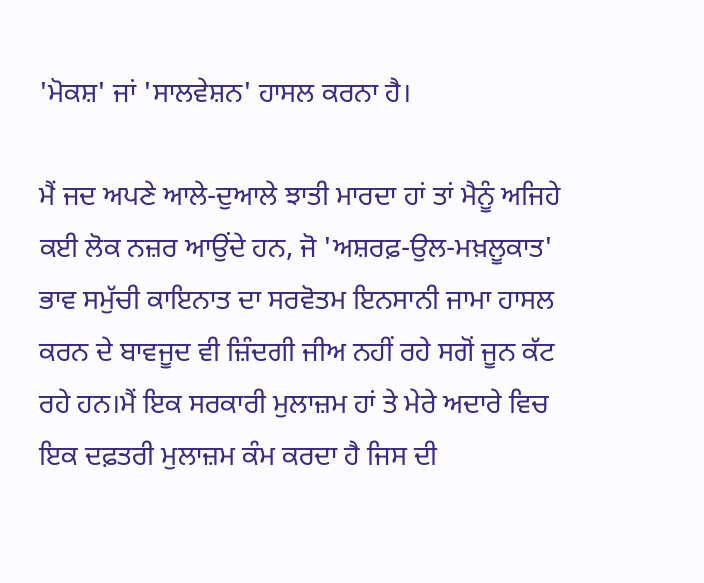'ਮੋਕਸ਼' ਜਾਂ 'ਸਾਲਵੇਸ਼ਨ' ਹਾਸਲ ਕਰਨਾ ਹੈ।

ਮੈਂ ਜਦ ਅਪਣੇ ਆਲੇ-ਦੁਆਲੇ ਝਾਤੀ ਮਾਰਦਾ ਹਾਂ ਤਾਂ ਮੈਨੂੰ ਅਜਿਹੇ ਕਈ ਲੋਕ ਨਜ਼ਰ ਆਉਂਦੇ ਹਨ, ਜੋ 'ਅਸ਼ਰਫ਼-ਉਲ-ਮਖ਼ਲੂਕਾਤ' ਭਾਵ ਸਮੁੱਚੀ ਕਾਇਨਾਤ ਦਾ ਸਰਵੋਤਮ ਇਨਸਾਨੀ ਜਾਮਾ ਹਾਸਲ ਕਰਨ ਦੇ ਬਾਵਜੂਦ ਵੀ ਜ਼ਿੰਦਗੀ ਜੀਅ ਨਹੀਂ ਰਹੇ ਸਗੋਂ ਜੂਨ ਕੱਟ ਰਹੇ ਹਨ।ਮੈਂ ਇਕ ਸਰਕਾਰੀ ਮੁਲਾਜ਼ਮ ਹਾਂ ਤੇ ਮੇਰੇ ਅਦਾਰੇ ਵਿਚ ਇਕ ਦਫ਼ਤਰੀ ਮੁਲਾਜ਼ਮ ਕੰਮ ਕਰਦਾ ਹੈ ਜਿਸ ਦੀ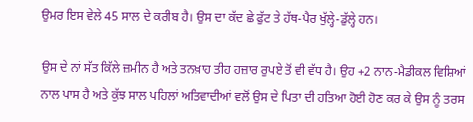ਉਮਰ ਇਸ ਵੇਲੇ 45 ਸਾਲ ਦੇ ਕਰੀਬ ਹੈ। ਉਸ ਦਾ ਕੱਦ ਛੇ ਫੁੱਟ ਤੇ ਹੱਥ-ਪੈਰ ਖੁੱਲ੍ਹੇ-ਡੁੱਲ੍ਹੇ ਹਨ।

ਉਸ ਦੇ ਨਾਂ ਸੱਤ ਕਿੱਲੇ ਜ਼ਮੀਨ ਹੈ ਅਤੇ ਤਨਖ਼ਾਹ ਤੀਹ ਹਜ਼ਾਰ ਰੁਪਏ ਤੋਂ ਵੀ ਵੱਧ ਹੈ। ਉਹ +2 ਨਾਨ-ਮੈਡੀਕਲ ਵਿਸ਼ਿਆਂ ਨਾਲ ਪਾਸ ਹੈ ਅਤੇ ਕੁੱਝ ਸਾਲ ਪਹਿਲਾਂ ਅਤਿਵਾਦੀਆਂ ਵਲੋਂ ਉਸ ਦੇ ਪਿਤਾ ਦੀ ਹਤਿਆ ਹੋਈ ਹੋਣ ਕਰ ਕੇ ਉਸ ਨੂੰ ਤਰਸ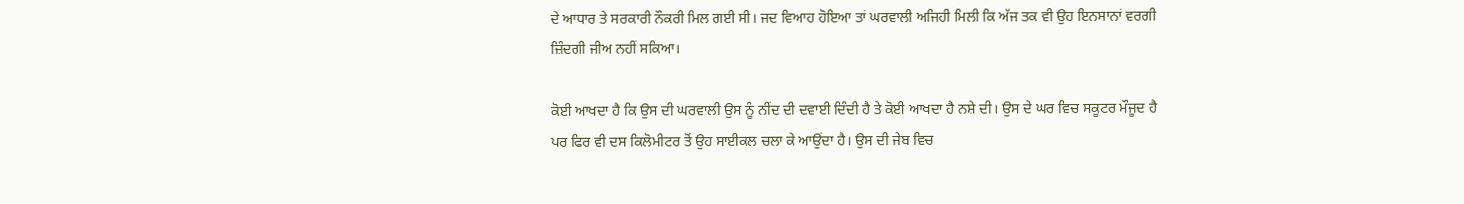ਦੇ ਆਧਾਰ ਤੇ ਸਰਕਾਰੀ ਨੌਕਰੀ ਮਿਲ ਗਈ ਸੀ। ਜਦ ਵਿਆਹ ਹੋਇਆ ਤਾਂ ਘਰਵਾਲੀ ਅਜਿਹੀ ਮਿਲੀ ਕਿ ਅੱਜ ਤਕ ਵੀ ਉਹ ਇਨਸਾਨਾਂ ਵਰਗੀ ਜ਼ਿੰਦਗੀ ਜੀਅ ਨਹੀਂ ਸਕਿਆ।

ਕੋਈ ਆਖਦਾ ਹੈ ਕਿ ਉਸ ਦੀ ਘਰਵਾਲੀ ਉਸ ਨੂੰ ਨੀਂਦ ਦੀ ਦਵਾਈ ਦਿੰਦੀ ਹੈ ਤੇ ਕੋਈ ਆਖਦਾ ਹੈ ਨਸ਼ੇ ਦੀ। ਉਸ ਦੇ ਘਰ ਵਿਚ ਸਕੂਟਰ ਮੌਜੂਦ ਹੈ ਪਰ ਫਿਰ ਵੀ ਦਸ ਕਿਲੋਮੀਟਰ ਤੋਂ ਉਹ ਸਾਈਕਲ ਚਲਾ ਕੇ ਆਉਂਦਾ ਹੈ। ਉਸ ਦੀ ਜੇਬ ਵਿਚ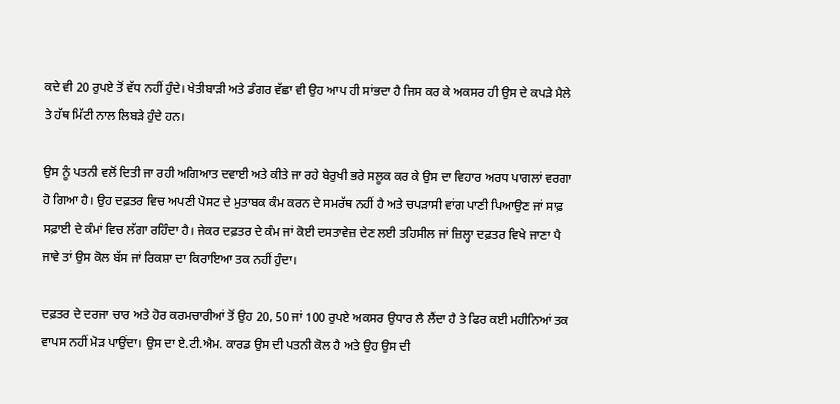ਕਦੇ ਵੀ 20 ਰੁਪਏ ਤੋਂ ਵੱਧ ਨਹੀਂ ਹੁੰਦੇ। ਖੇਤੀਬਾੜੀ ਅਤੇ ਡੰਗਰ ਵੱਛਾ ਵੀ ਉਹ ਆਪ ਹੀ ਸਾਂਭਦਾ ਹੈ ਜਿਸ ਕਰ ਕੇ ਅਕਸਰ ਹੀ ਉਸ ਦੇ ਕਪੜੇ ਮੈਲੇ ਤੇ ਹੱਥ ਮਿੱਟੀ ਨਾਲ ਲਿਬੜੇ ਹੁੰਦੇ ਹਨ।

ਉਸ ਨੂੰ ਪਤਨੀ ਵਲੋਂ ਦਿਤੀ ਜਾ ਰਹੀ ਅਗਿਆਤ ਦਵਾਈ ਅਤੇ ਕੀਤੇ ਜਾ ਰਹੇ ਬੇਰੁਖੀ ਭਰੇ ਸਲੂਕ ਕਰ ਕੇ ਉਸ ਦਾ ਵਿਹਾਰ ਅਰਧ ਪਾਗਲਾਂ ਵਰਗਾ ਹੋ ਗਿਆ ਹੈ। ਉਹ ਦਫ਼ਤਰ ਵਿਚ ਅਪਣੀ ਪੋਸਟ ਦੇ ਮੁਤਾਬਕ ਕੰਮ ਕਰਨ ਦੇ ਸਮਰੱਥ ਨਹੀਂ ਹੈ ਅਤੇ ਚਪੜਾਸੀ ਵਾਂਗ ਪਾਣੀ ਪਿਆਉਣ ਜਾਂ ਸਾਫ਼ ਸਫ਼ਾਈ ਦੇ ਕੰਮਾਂ ਵਿਚ ਲੱਗਾ ਰਹਿੰਦਾ ਹੈ। ਜੇਕਰ ਦਫ਼ਤਰ ਦੇ ਕੰਮ ਜਾਂ ਕੋਈ ਦਸਤਾਵੇਜ਼ ਦੇਣ ਲਈ ਤਹਿਸੀਲ ਜਾਂ ਜ਼ਿਲ੍ਹਾ ਦਫ਼ਤਰ ਵਿਖੇ ਜਾਣਾ ਪੈ ਜਾਵੇ ਤਾਂ ਉਸ ਕੋਲ ਬੱਸ ਜਾਂ ਰਿਕਸ਼ਾ ਦਾ ਕਿਰਾਇਆ ਤਕ ਨਹੀਂ ਹੁੰਦਾ।

ਦਫ਼ਤਰ ਦੇ ਦਰਜਾ ਚਾਰ ਅਤੇ ਹੋਰ ਕਰਮਚਾਰੀਆਂ ਤੋਂ ਉਹ 20, 50 ਜਾਂ 100 ਰੁਪਏ ਅਕਸਰ ਉਧਾਰ ਲੈ ਲੈਂਦਾ ਹੈ ਤੇ ਫਿਰ ਕਈ ਮਹੀਨਿਆਂ ਤਕ ਵਾਪਸ ਨਹੀਂ ਮੋੜ ਪਾਉਂਦਾ। ਉਸ ਦਾ ਏ.ਟੀ.ਐਮ. ਕਾਰਡ ਉਸ ਦੀ ਪਤਨੀ ਕੋਲ ਹੈ ਅਤੇ ਉਹ ਉਸ ਦੀ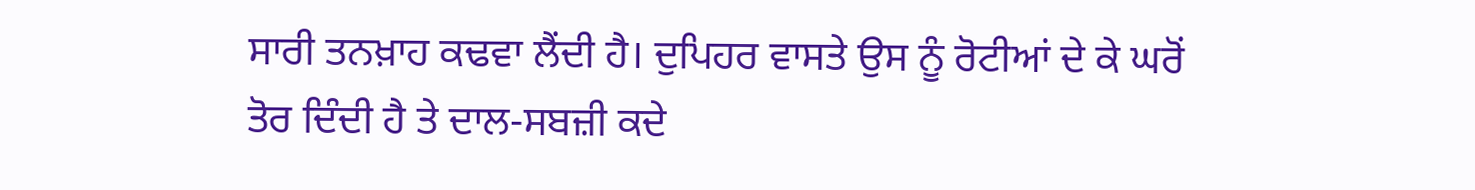ਸਾਰੀ ਤਨਖ਼ਾਹ ਕਢਵਾ ਲੈਂਦੀ ਹੈ। ਦੁਪਿਹਰ ਵਾਸਤੇ ਉਸ ਨੂੰ ਰੋਟੀਆਂ ਦੇ ਕੇ ਘਰੋਂ ਤੋਰ ਦਿੰਦੀ ਹੈ ਤੇ ਦਾਲ-ਸਬਜ਼ੀ ਕਦੇ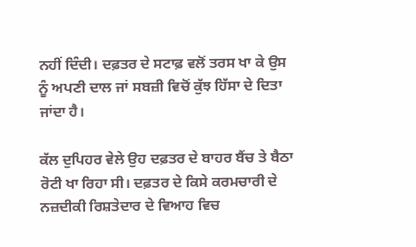ਨਹੀਂ ਦਿੰਦੀ। ਦਫ਼ਤਰ ਦੇ ਸਟਾਫ਼ ਵਲੋਂ ਤਰਸ ਖਾ ਕੇ ਉਸ ਨੂੰ ਅਪਣੀ ਦਾਲ ਜਾਂ ਸਬਜ਼ੀ ਵਿਚੋਂ ਕੁੱਝ ਹਿੱਸਾ ਦੇ ਦਿਤਾ ਜਾਂਦਾ ਹੈ।

ਕੱਲ ਦੁਪਿਹਰ ਵੇਲੇ ਉਹ ਦਫ਼ਤਰ ਦੇ ਬਾਹਰ ਬੈਂਚ ਤੇ ਬੈਠਾ ਰੋਟੀ ਖਾ ਰਿਹਾ ਸੀ। ਦਫ਼ਤਰ ਦੇ ਕਿਸੇ ਕਰਮਚਾਰੀ ਦੇ ਨਜ਼ਦੀਕੀ ਰਿਸ਼ਤੇਦਾਰ ਦੇ ਵਿਆਹ ਵਿਚ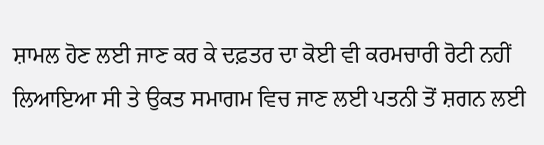ਸ਼ਾਮਲ ਹੋਣ ਲਈ ਜਾਣ ਕਰ ਕੇ ਦਫ਼ਤਰ ਦਾ ਕੋਈ ਵੀ ਕਰਮਚਾਰੀ ਰੋਟੀ ਨਹੀਂ ਲਿਆਇਆ ਸੀ ਤੇ ਉਕਤ ਸਮਾਗਮ ਵਿਚ ਜਾਣ ਲਈ ਪਤਨੀ ਤੋਂ ਸ਼ਗਨ ਲਈ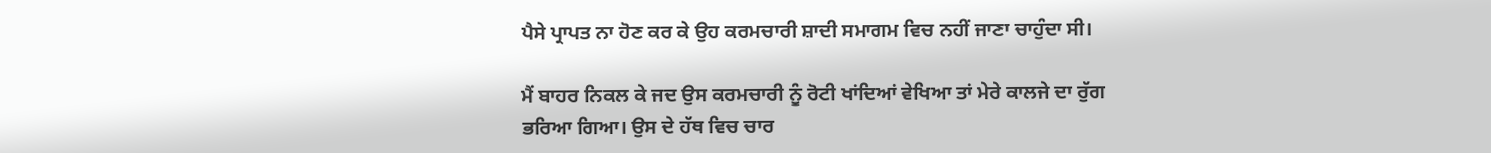ਪੈਸੇ ਪ੍ਰਾਪਤ ਨਾ ਹੋਣ ਕਰ ਕੇ ਉਹ ਕਰਮਚਾਰੀ ਸ਼ਾਦੀ ਸਮਾਗਮ ਵਿਚ ਨਹੀਂ ਜਾਣਾ ਚਾਹੁੰਦਾ ਸੀ।

ਮੈਂ ਬਾਹਰ ਨਿਕਲ ਕੇ ਜਦ ਉਸ ਕਰਮਚਾਰੀ ਨੂੰ ਰੋਟੀ ਖਾਂਦਿਆਂ ਵੇਖਿਆ ਤਾਂ ਮੇਰੇ ਕਾਲਜੇ ਦਾ ਰੁੱਗ ਭਰਿਆ ਗਿਆ। ਉਸ ਦੇ ਹੱਥ ਵਿਚ ਚਾਰ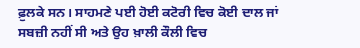ਫ਼ੁਲਕੇ ਸਨ। ਸਾਹਮਣੇ ਪਈ ਹੋਈ ਕਟੋਰੀ ਵਿਚ ਕੋਈ ਦਾਲ ਜਾਂ ਸਬਜ਼ੀ ਨਹੀਂ ਸੀ ਅਤੇ ਉਹ ਖ਼ਾਲੀ ਕੌਲੀ ਵਿਚ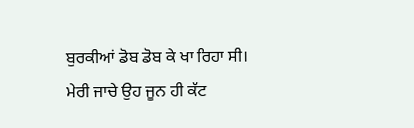ਬੁਰਕੀਆਂ ਡੋਬ ਡੋਬ ਕੇ ਖਾ ਰਿਹਾ ਸੀ। ਮੇਰੀ ਜਾਚੇ ਉਹ ਜੂਨ ਹੀ ਕੱਟ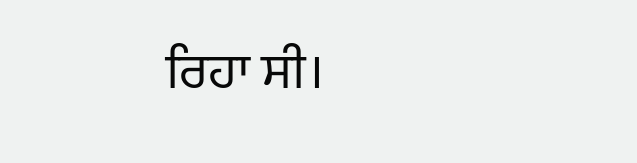ਰਿਹਾ ਸੀ।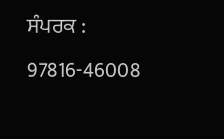ਸੰਪਰਕ : 97816-46008